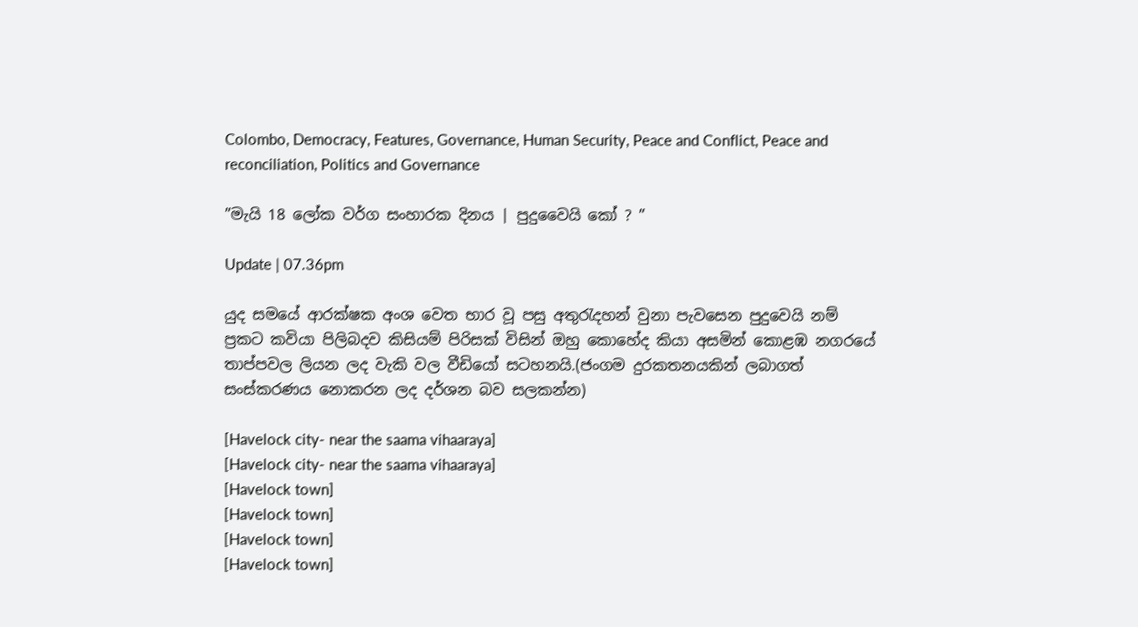Colombo, Democracy, Features, Governance, Human Security, Peace and Conflict, Peace and reconciliation, Politics and Governance

”මැයි 18 ලෝක වර්ග සංහාරක දිනය | පුදුවෛයි කෝ ? ”

Update | 07.36pm

යුද සමයේ ආරක්ෂක අංශ වෙත භාර වූ පසු අතුරැදහන් වුනා පැවසෙන පුදුවෙයි නම් ප්‍රකට කවියා පිලිබදව කිසියම් පිරිසක් විසින් ඔහු කොහේද කියා අසමින් කොළඹ නගරයේ තාප්පවල ලියන ලද වැකි වල වීඩියෝ සටහනයි.(ජංගම දුරකතනයකින් ලබාගත් සංස්කරණය නොකරන ලද දර්ශන බව සලකන්න)

[Havelock city- near the saama vihaaraya]
[Havelock city- near the saama vihaaraya]
[Havelock town]
[Havelock town]
[Havelock town]
[Havelock town]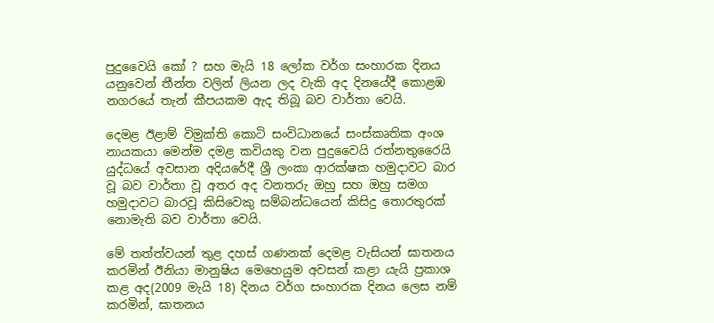පුදුවෛයි කෝ ? සහ මැයි 18 ලෝක වර්ග සංහාරක දිනය යනුවෙන් තීන්ත වලින් ලියන ලද වැකි අද දිනයේදී කොළඹ නගරයේ තැන් කීපයකම ඇද තිබූ බව වාර්තා වෙයි.

දෙමළ ඊළාම් විමුක්ති කොටි සංවිධානයේ සංස්කෘතික අංශ නායකයා මෙන්ම දමළ කවියකු වන පුදුවෛයි රත්නතුරෛයි යුද්ධයේ අවසාන අදියරේදී ශ්‍රී ලංකා ආරක්ෂක හමුදාවට බාර වූ බව වාර්තා වූ අතර අද වනතරු ඔහු සහ ඔහු සමග හමුදාවට බාරවූ කිසිවෙකු සම්බන්ධයෙන් කිසිදු තොරතුරක් නොමැති බව වාර්තා වෙයි.

මේ තත්ත්වයන් තුළ දහස් ගණනක් දෙමළ වැසියන් ඝාතනය කරමින් ඊනියා මානුෂිය මෙහෙයුම අවසන් කළා යැයි ප්‍රකාශ කළ අද(2009 මැයි 18) දිනය වර්ග සංහාරක දිනය ලෙස නම් කරමින්, ඝාතනය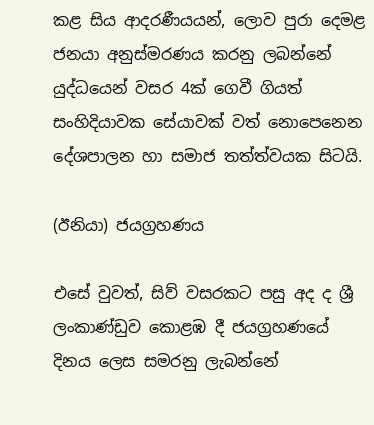කළ සිය ආදරණීයයන්, ලොව පුරා දෙමළ ජනයා අනුස්මරණය කරනු ලබන්නේ යුද්ධයෙන් වසර 4ක් ගෙවී ගියත් සංහිදියාවක සේයාවක් වත් නොපෙනෙන දේශපාලන හා සමාජ තත්ත්වයක සිටයි.

(ඊනියා) ජයග්‍රහණය

එසේ වුවත්, සිව් වසරකට පසු අද ද ශ්‍රී ලංකාණ්ඩුව කොළඹ දී ජයග්‍රහණයේ දිනය ලෙස සමරනු ලැබන්නේ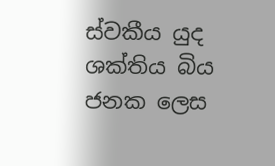ස්වකීය යුද ශක්තිය බිය ජනක ලෙස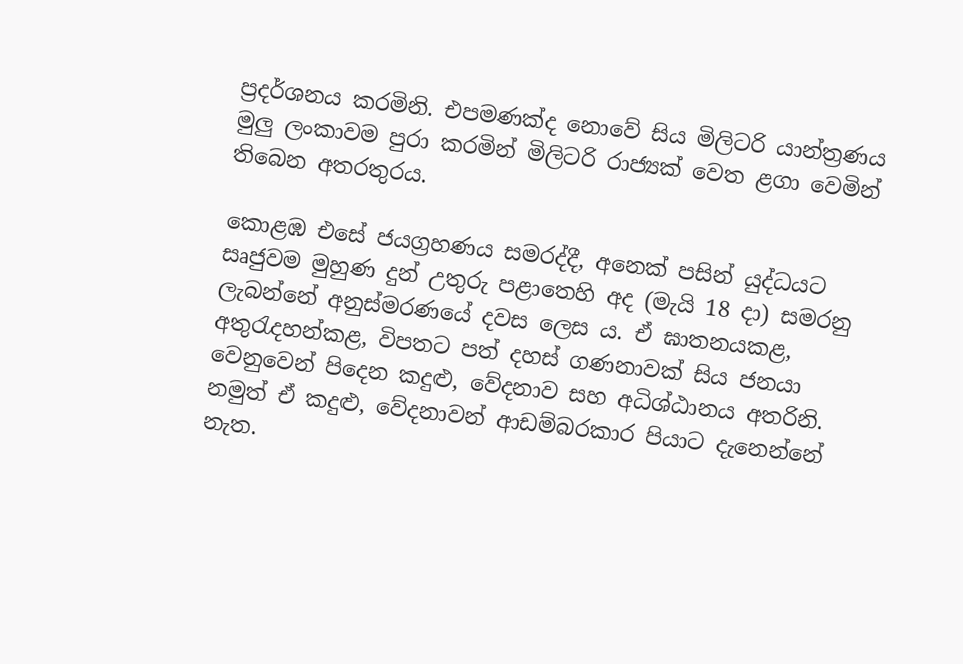ප්‍රදර්ශනය කරමිනි. එපමණක්ද නොවේ සිය මිලිටරි යාන්ත්‍රණය මුලු ලංකාවම පුරා කරමින් මිලිටරි රාජ්‍යක් වෙත ළගා වෙමින් තිබෙන අතරතුරය.

කොළඹ එසේ ජයග්‍රහණය සමරද්දී, අනෙක් පසින් යුද්ධයට සෘජුවම මුහුණ දුන් උතුරු පළාතෙහි අද (මැයි 18 දා) සමරනු ලැබන්නේ අනුස්මරණයේ දවස ලෙස ය. ඒ ඝාතනයකළ, අතුරැදහන්කළ, විපතට පත් දහස් ගණනාවක් සිය ජනයා වෙනුවෙන් පිදෙන කදුළු, වේදනාව සහ අධිශ්ඨානය අතරිනි. නමුත් ඒ කදුළු, වේදනාවන් ආඩම්බරකාර පියාට දැනෙන්නේ නැත.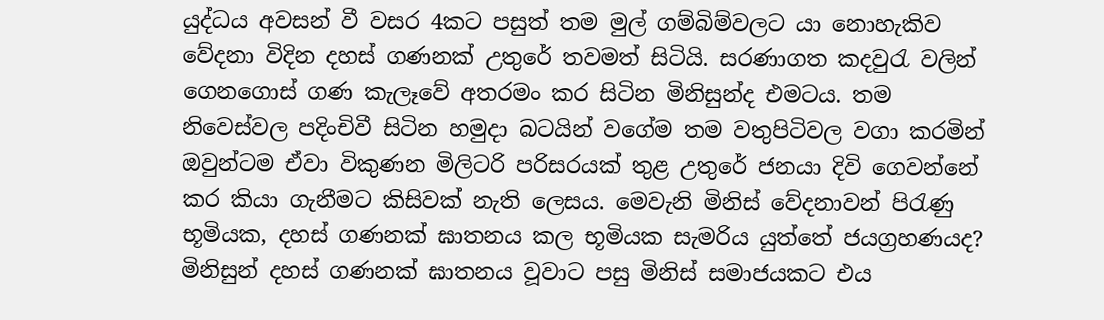යුද්ධය අවසන් වී වසර 4කට පසුත් තම මුල් ගම්බිම්වලට යා නොහැකිව වේදනා විදින දහස් ගණනක් උතුරේ තවමත් සිටියි. සරණාගත කදවුරැ වලින් ගෙනගොස් ගණ කැලෑවේ අතරමං කර සිටින මිනිසුන්ද එමටය. තම නිවෙස්වල පදිංචිවී සිටින හමුදා බටයින් වගේම තම වතුපිටිවල වගා කරමින් ඔවුන්ටම ඒවා විකුණන මිලිටරි පරිසරයක් තුළ උතුරේ ජනයා දිවි ගෙවන්නේ කර කියා ගැනීමට කිසිවක් නැති ලෙසය. මෙවැනි මිනිස් වේදනාවන් පිරැණු භූමියක, දහස් ගණනක් ඝාතනය කල භූමියක සැමරිය යුත්තේ ජයග්‍රහණයද? මිනිසුන් දහස් ගණනක් ඝාතනය වූවාට පසු මිනිස් සමාජයකට එය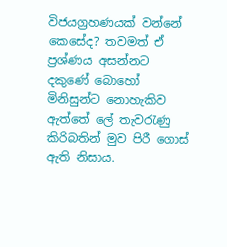විජයග්‍රහණයක් වන්නේ කෙසේද? තවමත් ඒ ප්‍රශ්ණය අසන්නට දකුණේ බොහෝ මිනිසුන්ට නොහැකිව ඇත්තේ ලේ තැවරැණු කිරිබතින් මුව පිරී ගොස් ඇති නිසාය.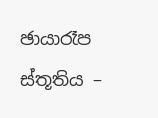ඡායාරෑප ස්තූතිය –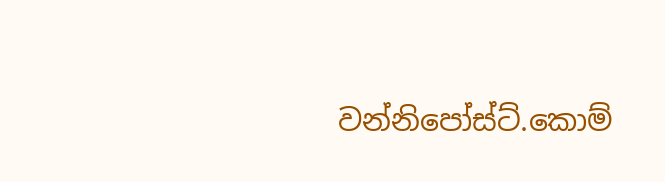වන්නිපෝස්ට්.කොම්